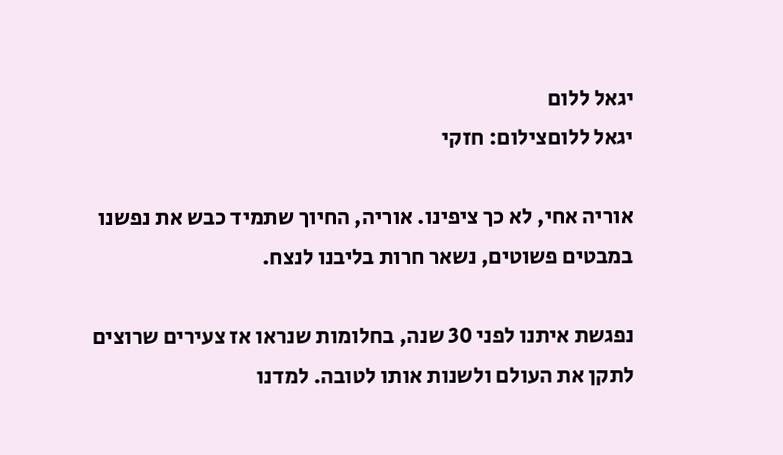יגאל ללום
יגאל ללוםצילום: חזקי

אוריה אחי, לא כך ציפינו. אוריה, החיוך שתמיד כבש את נפשנו במבטים פשוטים, נשאר חרות בליבנו לנצח.

נפגשת איתנו לפני 30 שנה, בחלומות שנראו אז צעירים שרוצים לתקן את העולם ולשנות אותו לטובה. למדנו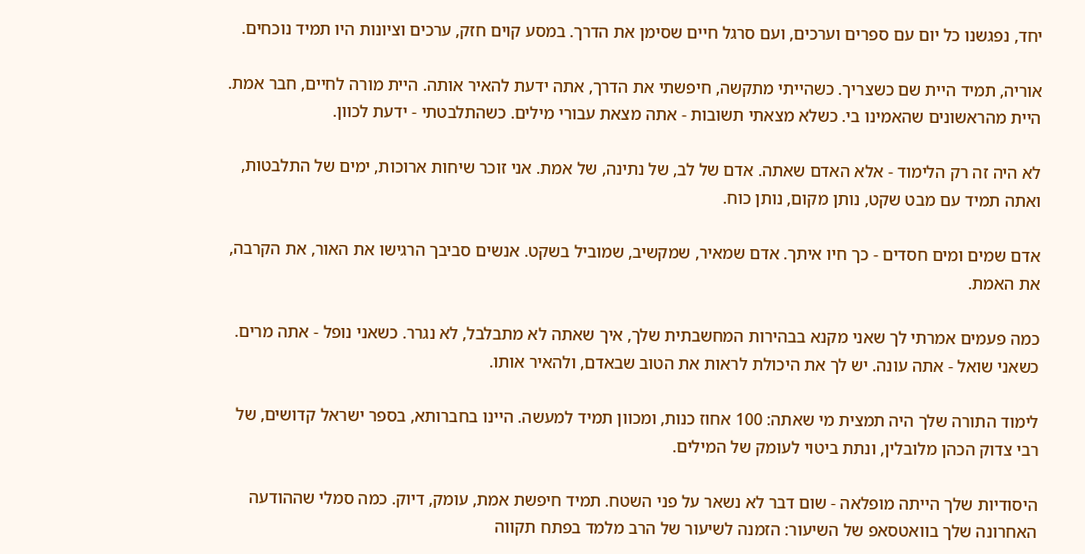יחד, נפגשנו כל יום עם ספרים וערכים, ועם סרגל חיים שסימן את הדרך. במסע קוים חזק, ערכים וציונות היו תמיד נוכחים.

אוריה, תמיד היית שם כשצריך. כשהייתי מתקשה, חיפשתי את הדרך, אתה ידעת להאיר אותה. היית מורה לחיים, חבר אמת. היית מהראשונים שהאמינו בי. כשלא מצאתי תשובות - אתה מצאת עבורי מילים. כשהתלבטתי - ידעת לכוון.

לא היה זה רק הלימוד - אלא האדם שאתה. אדם של לב, של נתינה, של אמת. אני זוכר שיחות ארוכות, ימים של התלבטות, ואתה תמיד עם מבט שקט, נותן מקום, נותן כוח.

אדם שמים ומים חסדים - כך חיו איתך. אדם שמאיר, שמקשיב, שמוביל בשקט. אנשים סביבך הרגישו את האור, את הקרבה, את האמת.

כמה פעמים אמרתי לך שאני מקנא בבהירות המחשבתית שלך, איך שאתה לא מתבלבל, לא נגרר. כשאני נופל - אתה מרים. כשאני שואל - אתה עונה. יש לך את היכולת לראות את הטוב שבאדם, ולהאיר אותו.

לימוד התורה שלך היה תמצית מי שאתה: 100 אחוז כנות, ומכוון תמיד למעשה. היינו בחברותא, בספר ישראל קדושים, של רבי צדוק הכהן מלובלין, ונתת ביטוי לעומק של המילים.

היסודיות שלך הייתה מופלאה - שום דבר לא נשאר על פני השטח. תמיד חיפשת אמת, עומק, דיוק. כמה סמלי שההודעה האחרונה שלך בוואטסאפ של השיעור: הזמנה לשיעור של הרב מלמד בפתח תקווה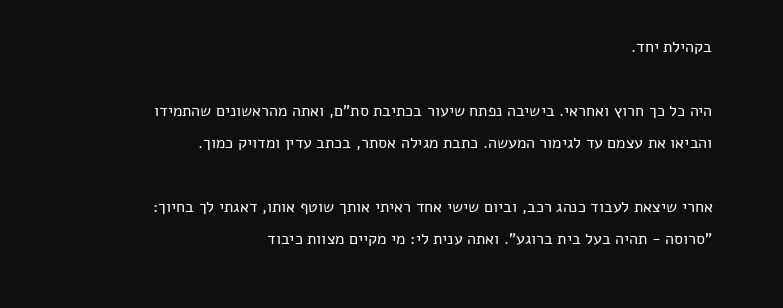בקהילת יחד.

היה כל כך חרוץ ואחראי. בישיבה נפתח שיעור בכתיבת סת"ם, ואתה מהראשונים שהתמידו והביאו את עצמם עד לגימור המעשה. כתבת מגילה אסתר, בכתב עדין ומדויק כמוך.

אחרי שיצאת לעבוד כנהג רכב, וביום שישי אחד ראיתי אותך שוטף אותו, דאגתי לך בחיוך: "סרוסה - תהיה בעל בית ברוגע". ואתה ענית לי: מי מקיים מצוות כיבוד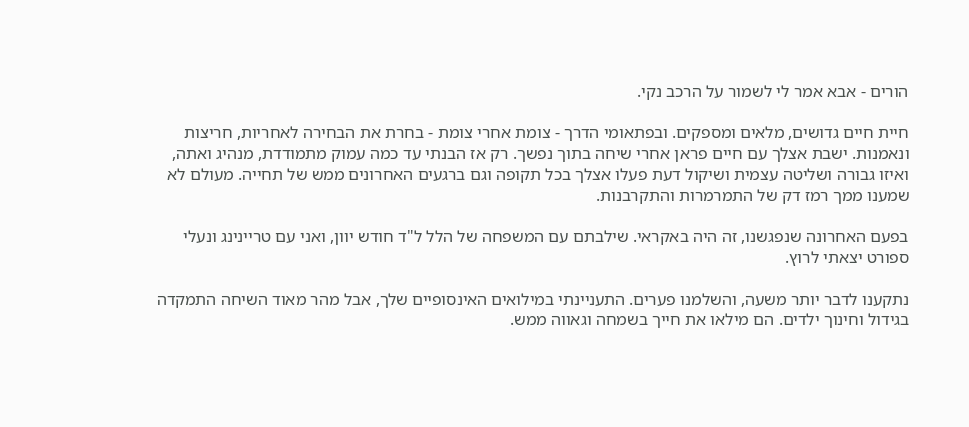הורים - אבא אמר לי לשמור על הרכב נקי.

חיית חיים גדושים, מלאים ומספקים. ובפתאומי הדרך - צומת אחרי צומת - בחרת את הבחירה לאחריות, חריצות ונאמנות. ישבת אצלך עם חיים פראן אחרי שיחה בתוך נפשך. רק אז הבנתי עד כמה עמוק מתמודדת, מנהיג ואתה, ואיזו גבורה ושליטה עצמית ושיקול דעת פעלו אצלך בכל תקופה וגם ברגעים האחרונים ממש של תחייה. מעולם לא שמענו ממך רמז דק של התמרמרות והתקרבנות.

בפעם האחרונה שנפגשנו, זה היה באקראי. שילבתם עם המשפחה של הלל ל"ד חודש יוון, ואני עם טריינינג ונעלי ספורט יצאתי לרוץ.

נתקענו לדבר יותר משעה, והשלמנו פערים. התעניינתי במילואים האינסופיים שלך, אבל מהר מאוד השיחה התמקדה בגידול וחינוך ילדים. הם מילאו את חייך בשמחה וגאווה ממש.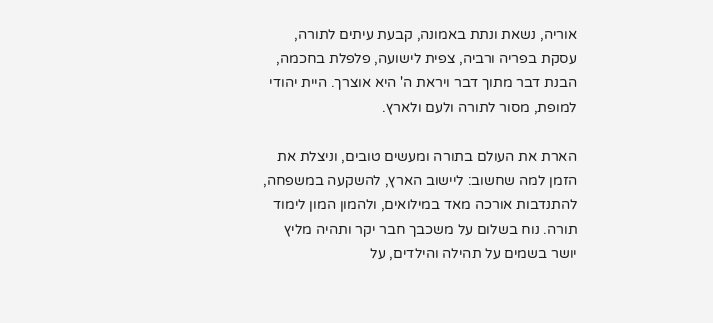אוריה, נשאת ונתת באמונה, קבעת עיתים לתורה, עסקת בפריה ורביה, צפית לישועה, פלפלת בחכמה, הבנת דבר מתוך דבר ויראת ה' היא אוצרך. היית יהודי למופת, מסור לתורה ולעם ולארץ.

הארת את העולם בתורה ומעשים טובים, וניצלת את הזמן למה שחשוב: ליישוב הארץ, להשקעה במשפחה, להתנדבות אורכה מאד במילואים, ולהמון המון לימוד תורה. נוח בשלום על משכבך חבר יקר ותהיה מליץ יושר בשמים על תהילה והילדים, על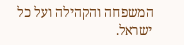המשפחה והקהילה ועל כל ישראל.